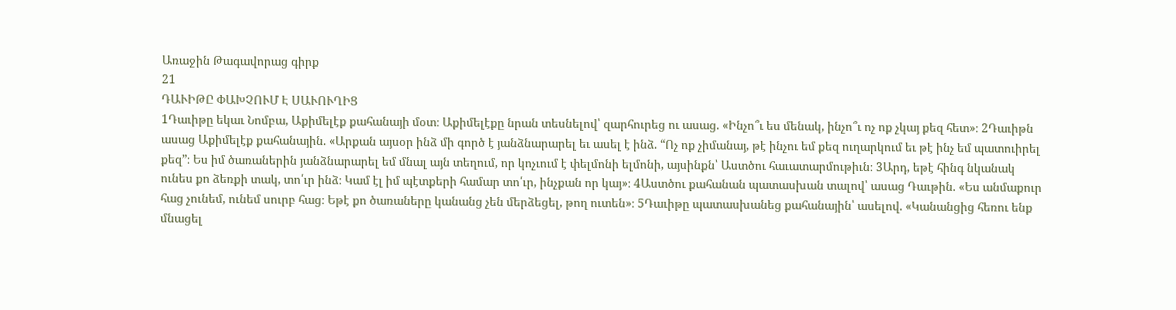Առաջին Թագավորաց գիրք
21
ԴԱՒԻԹԸ ՓԱԽՉՈՒՄ Է ՍԱՒՈՒՂԻՑ
1Դաւիթը եկաւ Նոմբա, Աքիմելէք քահանայի մօտ։ Աքիմելէքը նրան տեսնելով՝ զարհուրեց ու ասաց. «Ինչո՞ւ ես մենակ, ինչո՞ւ ոչ ոք չկայ քեզ հետ»։ 2Դաւիթն ասաց Աքիմելէք քահանային. «Արքան այսօր ինձ մի գործ է յանձնարարել եւ ասել է ինձ. “Ոչ ոք չիմանայ, թէ ինչու եմ քեզ ուղարկում եւ թէ ինչ եմ պատուիրել քեզ”։ Ես իմ ծառաներին յանձնարարել եմ մնալ այն տեղում, որ կոչւում է փելմոնի ելմոնի, այսինքն՝ Աստծու հաւատարմութիւն։ 3Արդ, եթէ հինգ նկանակ ունես քո ձեռքի տակ, տո՛ւր ինձ։ Կամ էլ իմ պէտքերի համար տո՛ւր, ինչքան որ կայ»։ 4Աստծու քահանան պատասխան տալով՝ ասաց Դաւթին. «Ես անմաքուր հաց չունեմ, ունեմ սուրբ հաց։ Եթէ քո ծառաները կանանց չեն մերձեցել, թող ուտեն»։ 5Դաւիթը պատասխանեց քահանային՝ ասելով. «Կանանցից հեռու ենք մնացել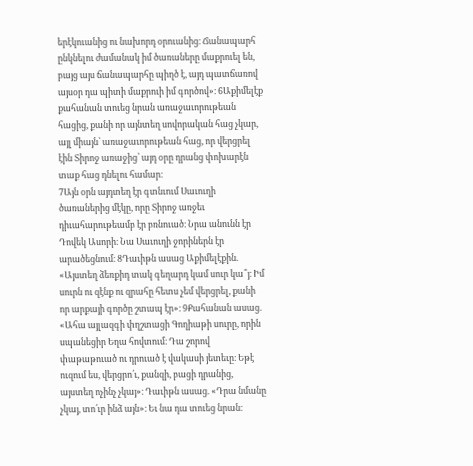երէկուանից ու նախորդ օրուանից։ Ճանապարհ ընկնելու ժամանակ իմ ծառաները մաքրուել են, բայց այս ճանապարհը պիղծ է, այդ պատճառով այսօր դա պիտի մաքրուի իմ գործով»։ 6Աքիմելէք քահանան տուեց նրան առաջաւորութեան հացից, քանի որ այնտեղ սովորական հաց չկար, այլ միայն՝ առաջաւորութեան հաց, որ վերցրել էին Տիրոջ առաջից՝ այդ օրը դրանց փոխարէն տաք հաց դնելու համար։
7Այն օրն այդտեղ էր գտնւում Սաւուղի ծառաներից մէկը, որը Տիրոջ առջեւ դիւահարութեամբ էր բռնուած։ Նրա անունն էր Դովեկ Ասորի։ Նա Սաւուղի ջորիներն էր արածեցնում։ 8Դաւիթն ասաց Աքիմելէքին. «Այստեղ ձեռքիդ տակ գեղարդ կամ սուր կա՞յ։ Իմ սուրն ու զէնք ու զրահը հետս չեմ վերցրել, քանի որ արքայի գործը շտապ էր»։ 9Քահանան ասաց. «Ահա այլազգի փղշտացի Գողիաթի սուրը, որին սպանեցիր Եղա հովտում։ Դա շորով փաթաթուած ու դրուած է վակասի յետեւը։ Եթէ ուզում ես, վերցրո՛ւ, քանզի, բացի դրանից, այստեղ ոչինչ չկայ»։ Դաւիթն ասաց. «Դրա նմանը չկայ, տո՛ւր ինձ այն»։ Եւ նա դա տուեց նրան։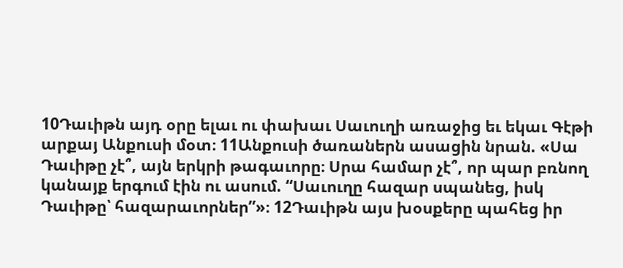10Դաւիթն այդ օրը ելաւ ու փախաւ Սաւուղի առաջից եւ եկաւ Գէթի արքայ Անքուսի մօտ։ 11Անքուսի ծառաներն ասացին նրան. «Սա Դաւիթը չէ՞, այն երկրի թագաւորը։ Սրա համար չէ՞, որ պար բռնող կանայք երգում էին ու ասում. “Սաւուղը հազար սպանեց, իսկ Դաւիթը՝ հազարաւորներ”»։ 12Դաւիթն այս խօսքերը պահեց իր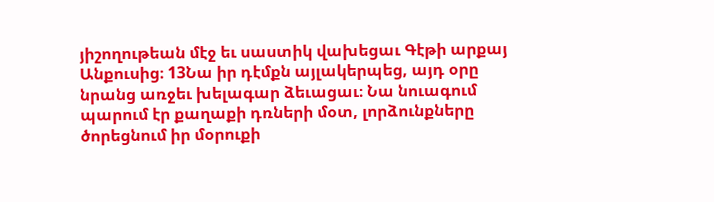յիշողութեան մէջ եւ սաստիկ վախեցաւ Գէթի արքայ Անքուսից։ 13Նա իր դէմքն այլակերպեց, այդ օրը նրանց առջեւ խելագար ձեւացաւ։ Նա նուագում պարում էր քաղաքի դռների մօտ, լորձունքները ծորեցնում իր մօրուքի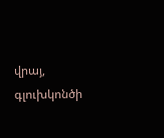վրայ, գլուխկոնծի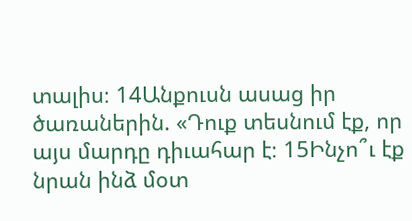տալիս։ 14Անքուսն ասաց իր ծառաներին. «Դուք տեսնում էք, որ այս մարդը դիւահար է։ 15Ինչո՞ւ էք նրան ինձ մօտ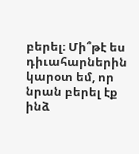բերել։ Մի՞թէ ես դիւահարներին կարօտ եմ, որ նրան բերել էք ինձ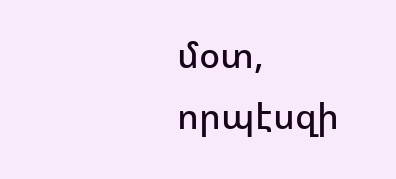մօտ, որպէսզի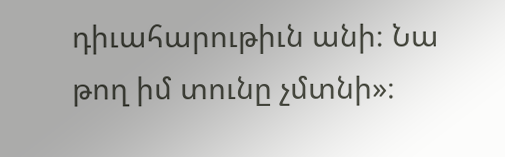դիւահարութիւն անի։ Նա թող իմ տունը չմտնի»։